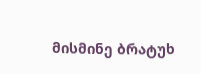მისმინე ბრატუხ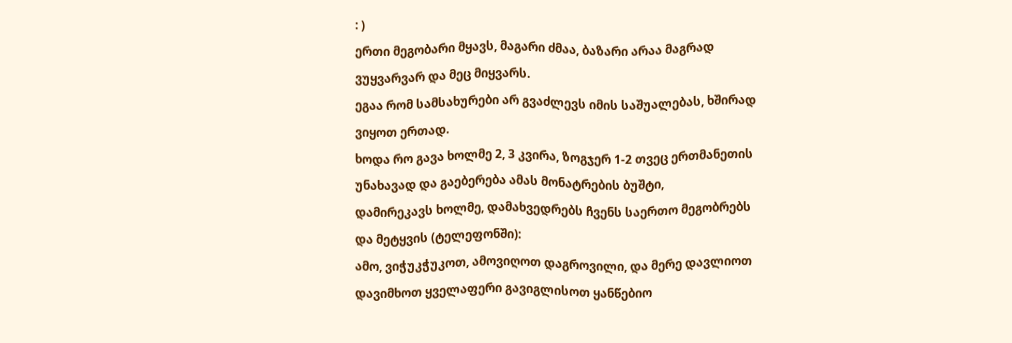: )
ერთი მეგობარი მყავს, მაგარი ძმაა, ბაზარი არაა მაგრად ვუყვარვარ და მეც მიყვარს.
ეგაა რომ სამსახურები არ გვაძლევს იმის საშუალებას, ხშირად ვიყოთ ერთად.
ხოდა რო გავა ხოლმე 2, 3 კვირა, ზოგჯერ 1-2 თვეც ერთმანეთის უნახავად და გაებერება ამას მონატრების ბუშტი,
დამირეკავს ხოლმე, დამახვედრებს ჩვენს საერთო მეგობრებს და მეტყვის (ტელეფონში):
ამო, ვიჭუკჭუკოთ, ამოვიღოთ დაგროვილი, და მერე დავლიოთ დავიმხოთ ყველაფერი გავიგლისოთ ყანწებიო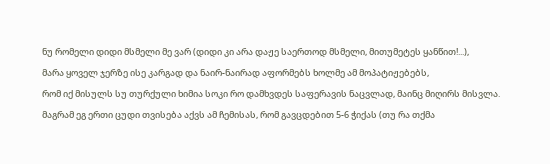ნუ რომელი დიდი მსმელი მე ვარ (დიდი კი არა დაჟე საერთოდ მსმელი, მითუმეტეს ყანწით!...),
მარა ყოველ ჯერზე ისე კარგად და ნაირ-ნაირად აფორმებს ხოლმე ამ მოპატიჟებებს,
რომ იქ მისულს სუ თურქული ხიმია სოკი რო დამხვდეს საფერავის ნაცვლად, მაინც მიღირს მისვლა.
მაგრამ ეგ ერთი ცუდი თვისება აქვს ამ ჩემისას, რომ გავცდებით 5-6 ჭიქას (თუ რა თქმა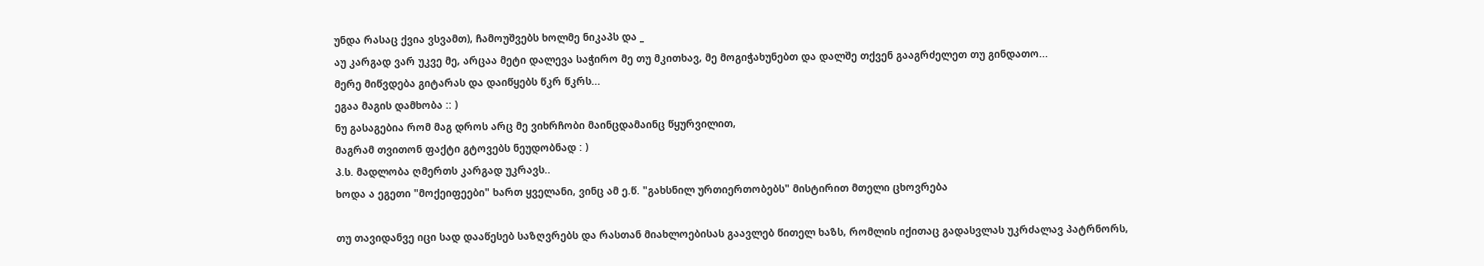უნდა რასაც ქვია ვსვამთ), ჩამოუშვებს ხოლმე ნიკაპს და _
აუ კარგად ვარ უკვე მე, არცაა მეტი დალევა საჭირო მე თუ მკითხავ, მე მოგიჭახუნებთ და დალშე თქვენ გააგრძელეთ თუ გინდათო...
მერე მიწვდება გიტარას და დაიწყებს წკრ წკრს...
ეგაა მაგის დამხობა :: )
ნუ გასაგებია რომ მაგ დროს არც მე ვიხრჩობი მაინცდამაინც წყურვილით,
მაგრამ თვითონ ფაქტი გტოვებს ნეუდობნად : )
პ.ს. მადლობა ღმერთს კარგად უკრავს..
ხოდა ა ეგეთი "მოქეიფეები" ხართ ყველანი, ვინც ამ ე.წ. "გახსნილ ურთიერთობებს" მისტირით მთელი ცხოვრება

თუ თავიდანვე იცი სად დააწესებ საზღვრებს და რასთან მიახლოებისას გაავლებ წითელ ხაზს, რომლის იქითაც გადასვლას უკრძალავ პატრნორს,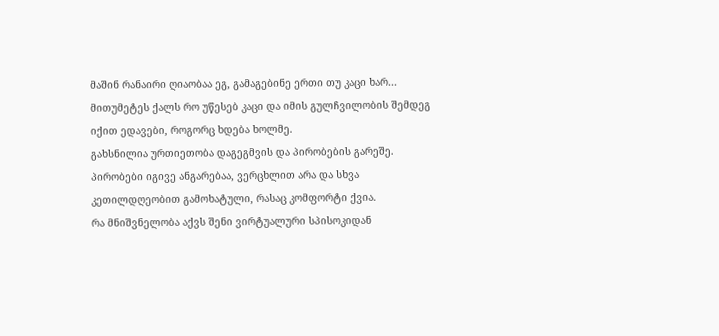მაშინ რანაირი ღიაობაა ეგ, გამაგებინე ერთი თუ კაცი ხარ...
მითუმეტეს ქალს რო უწესებ კაცი და იმის გულჩვილობის შემდეგ იქით ედავები, როგორც ხდება ხოლმე.
გახსნილია ურთიეთობა დაგეგმვის და პირობების გარეშე. პირობები იგივე ანგარებაა, ვერცხლით არა და სხვა კეთილდღეობით გამოხატული, რასაც კომფორტი ქვია.
რა მნიშვნელობა აქვს შენი ვირტუალური სპისოკიდან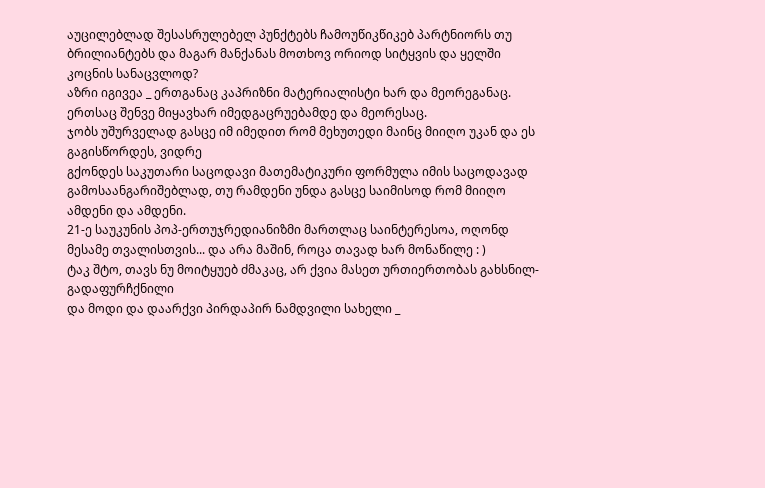აუცილებლად შესასრულებელ პუნქტებს ჩამოუწიკწიკებ პარტნიორს თუ
ბრილიანტებს და მაგარ მანქანას მოთხოვ ორიოდ სიტყვის და ყელში კოცნის სანაცვლოდ?
აზრი იგივეა _ ერთგანაც კაპრიზნი მატერიალისტი ხარ და მეორეგანაც.
ერთსაც შენვე მიყავხარ იმედგაცრუებამდე და მეორესაც.
ჯობს უშურველად გასცე იმ იმედით რომ მეხუთედი მაინც მიიღო უკან და ეს გაგისწორდეს, ვიდრე
გქონდეს საკუთარი საცოდავი მათემატიკური ფორმულა იმის საცოდავად გამოსაანგარიშებლად, თუ რამდენი უნდა გასცე საიმისოდ რომ მიიღო ამდენი და ამდენი.
21-ე საუკუნის პოპ-ერთუჯრედიანიზმი მართლაც საინტერესოა, ოღონდ მესამე თვალისთვის... და არა მაშინ, როცა თავად ხარ მონაწილე : )
ტაკ შტო, თავს ნუ მოიტყუებ ძმაკაც, არ ქვია მასეთ ურთიერთობას გახსნილ-გადაფურჩქნილი
და მოდი და დაარქვი პირდაპირ ნამდვილი სახელი _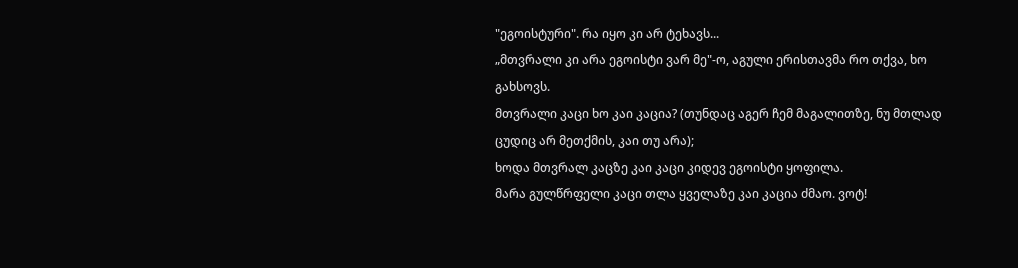"ეგოისტური". რა იყო კი არ ტეხავს...
„მთვრალი კი არა ეგოისტი ვარ მე"-ო, აგული ერისთავმა რო თქვა, ხო გახსოვს.
მთვრალი კაცი ხო კაი კაცია? (თუნდაც აგერ ჩემ მაგალითზე, ნუ მთლად ცუდიც არ მეთქმის, კაი თუ არა);
ხოდა მთვრალ კაცზე კაი კაცი კიდევ ეგოისტი ყოფილა.
მარა გულწრფელი კაცი თლა ყველაზე კაი კაცია ძმაო. ვოტ!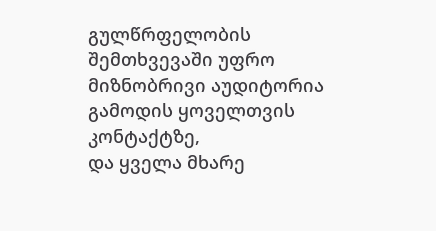გულწრფელობის შემთხვევაში უფრო მიზნობრივი აუდიტორია გამოდის ყოველთვის კონტაქტზე,
და ყველა მხარე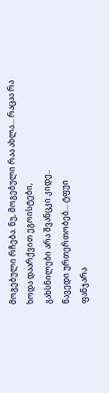მოგებული რჩება. ნუ, მოგებული რაა ახლა... რაცაა რა
ხოდა დაარქვით ეგოისტები,
გახსნილები არა შვანცკი კიდე..
წავედი ურთერთობებ... ტფუი
ფანჯარა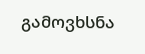გამოვხსნა